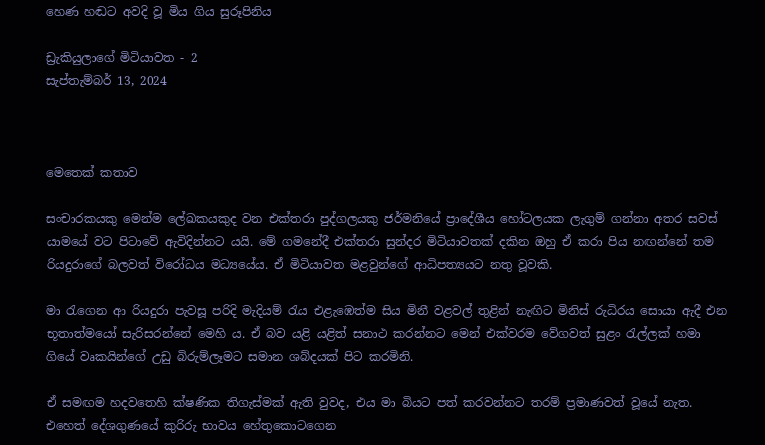හෙණ හඬට අවදි වූ මිය ගිය සුරූපිනිය

ඩ්‍රැකියුලාගේ මිටියාවත - 2
සැප්තැම්බර් 13, 2024



මෙතෙක් කතාව

සංචාරකයකු මෙන්ම ලේඛකයකුද වන එක්තරා පුද්ගලයකු ජර්මනියේ ප්‍රාදේශීය හෝටලයක ලැගුම් ගන්නා අතර සවස් යාමයේ වට පිටාවේ ඇවිදින්නට යයි. මේ ගමනේදී එක්තරා සුන්දර මිටියාවතක් දකින ඔහු ඒ කරා පිය නඟන්නේ තම රියදුරාගේ බලවත් විරෝධය මධ්‍යයේය. ඒ මිටියාවත මළවුන්ගේ ආධිපත්‍යයට නතු වූවකි.

මා රැගෙන ආ රියදුරා පැවසූ පරිදි මැදියම් රැය එළැඹෙත්ම සිය මිනී වළවල් තුළින් නැඟිට මිනිස් රුධිරය සොයා ඇදී එන භූතාත්මයෝ සැරිසරන්නේ මෙහි ය. ඒ බව යළි යළිත් සනාථ කරන්නට මෙන් එක්වරම වේගවත් සුළං රැල්ලක් හමා ගියේ වෘකයින්ගේ උඩු බිරුම්ලෑමට සමාන ශබ්දයක් පිට කරමිනි.

ඒ සමඟම හදවතෙහි ක්ෂණික තිගැස්මක් ඇති වුවද, එය මා බියට පත් කරවන්නට තරම් ප්‍රමාණවත් වූයේ නැත. එහෙත් දේශගුණයේ කුරිරු භාවය හේතුකොටගෙන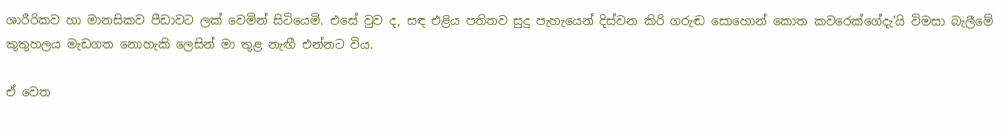ශාරීරිකව හා මානසිකව පීඩාවට ලක් වෙමින් සිටියෙමි. එසේ වුව ද, සඳ එළිය පතිතව සුදු පැහැයෙන් දිස්වන කිරි ගරුඬ සොහොන් කොත කවරෙක්ගේදැ'යි විමසා බැලීමේ කුතුහලය මැඩගත නොහැකි ලෙසින් මා තුළ නැඟී එන්නට විය.

ඒ වෙත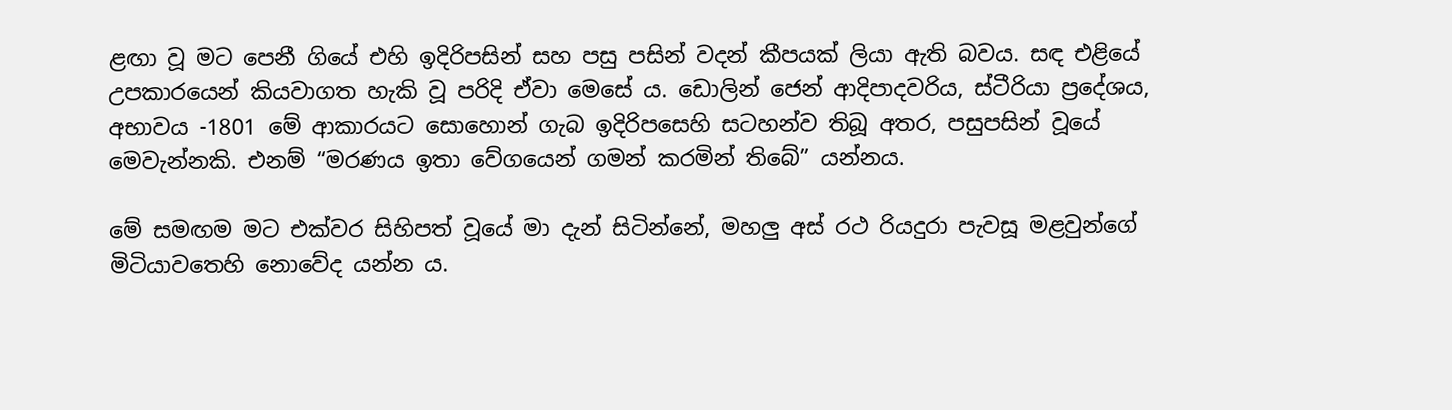ළඟා වූ මට පෙනී ගියේ එහි ඉදිරිපසින් සහ පසු පසින් වදන් කීපයක් ලියා ඇති බවය. සඳ එළියේ උපකාරයෙන් කියවාගත හැකි වූ පරිදි ඒවා මෙසේ ය. ඩොලින් ජෙන් ආදිපාදවරිය, ස්ටීරියා ප්‍රදේශය, අභාවය -1801 මේ ආකාරයට සොහොන් ගැබ ඉදිරිපසෙහි සටහන්ව තිබූ අතර, පසුපසින් වූයේ මෙවැන්නකි. එනම් “මරණය ඉතා වේගයෙන් ගමන් කරමින් තිබේ” යන්නය.

මේ සමඟම මට එක්වර සිහිපත් වූයේ මා දැන් සිටින්නේ, මහලු අස් රථ රියදුරා පැවසූ මළවුන්ගේ මිටියාවතෙහි නොවේද යන්න ය.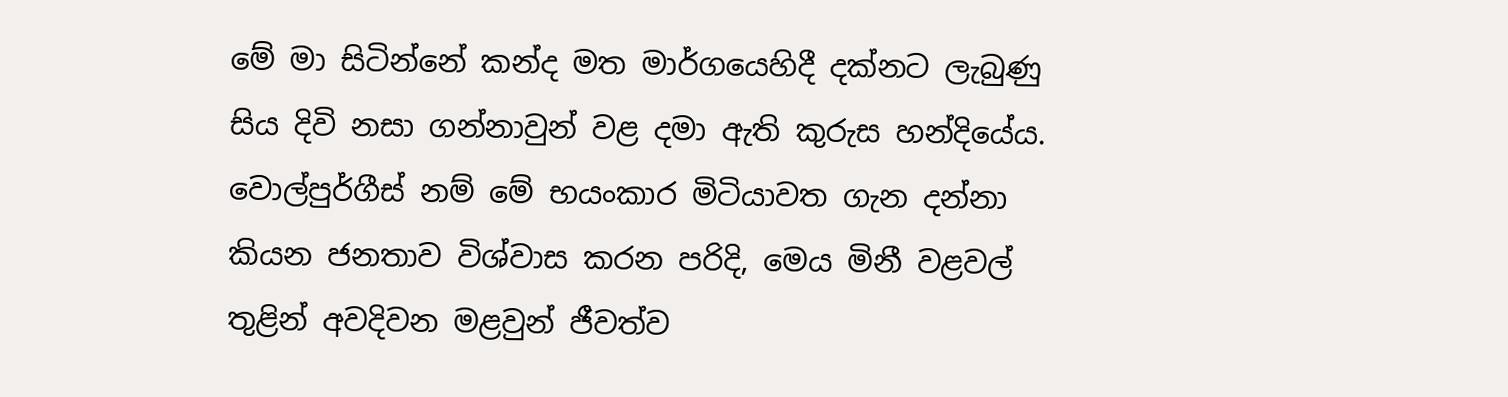මේ මා සිටින්නේ කන්ද මත මාර්ගයෙහිදී දක්නට ලැබුණු සිය දිවි නසා ගන්නාවුන් වළ දමා ඇති කුරුස හන්දියේය. වොල්පුර්ගීස් නම් මේ භයංකාර මිටියාවත ගැන දන්නා කියන ජනතාව විශ්වාස කරන පරිදි, මෙය මිනී වළවල් තුළින් අවදිවන මළවුන් ජීවත්ව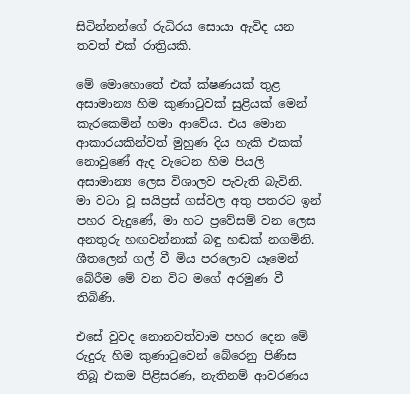සිටින්නන්ගේ රුධිරය සොයා ඇවිද යන තවත් එක් රාත්‍රියකි.

මේ මොහොතේ එක් ක්ෂණයක් තුළ අසාමාන්‍ය හිම කුණාටුවක් සුළියක් මෙන් කැරකෙමින් හමා ආවේය. එය මොන ආකාරයකින්වත් මුහුණ දිය හැකි එකක් නොවුණේ ඇද වැටෙන හිම පියලි අසාමාන්‍ය ලෙස විශාලව පැවැති බැවිනි. මා වටා වූ සයිප්‍රස් ගස්වල අතු පතරට ඉන් පහර වැදුණේ, මා හට ප්‍රවේසම් වන ලෙස අනතුරු හඟවන්නාක් බඳු හඬක් නගමිනි. ශීතලෙන් ගල් වී මිය පරලොව යෑමෙන් බේරීම මේ වන විට මගේ අරමුණ වී තිබිණි.

එසේ වුවද නොනවත්වාම පහර දෙන මේ රුදුරු හිම කුණාටුවෙන් බේරෙනු පිණිස තිබූ එකම පිළිසරණ, නැතිනම් ආවරණය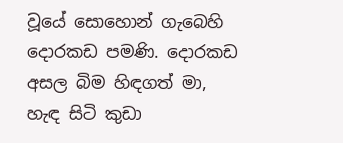වූයේ සොහොන් ගැබෙහි දොරකඩ පමණි. දොරකඩ අසල බිම හිඳගත් මා, හැඳ සිටි කුඩා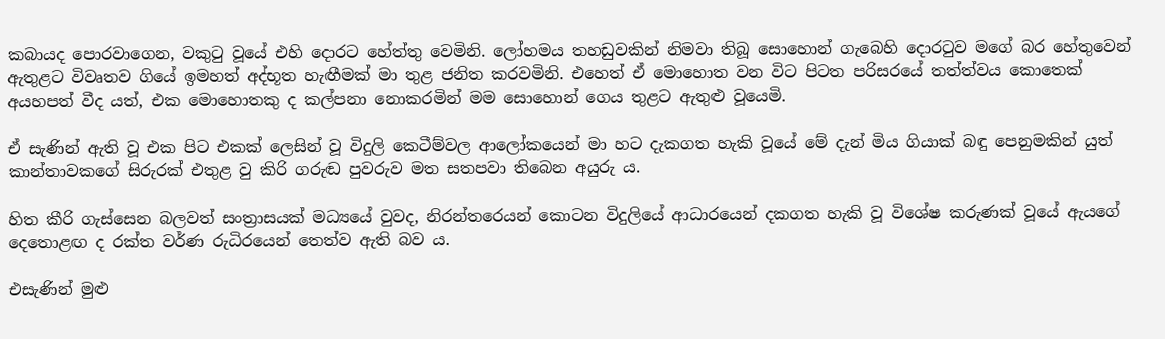කබායද පොරවාගෙන, වකුටු වූයේ එහි දොරට හේත්තු වෙමිනි. ලෝහමය තහඩුවකින් නිමවා තිබූ සොහොන් ගැබෙහි දොරටුව මගේ බර හේතුවෙන් ඇතුළට විවෘතව ගියේ ඉමහත් අද්භූත හැඟීමක් මා තුළ ජනිත කරවමිනි. එහෙත් ඒ මොහොත වන විට පිටත පරිසරයේ තත්ත්වය කොතෙක් අයහපත් වීද යත්, එක මොහොතකු ද කල්පනා නොකරමින් මම සොහොන් ගෙය තුළට ඇතුළු වූයෙමි.

ඒ සැණින් ඇති වූ එක පිට එකක් ලෙසින් වූ විදුලි කෙටීම්වල ආලෝකයෙන් මා හට දැකගත හැකි වූයේ මේ දැන් මිය ගියාක් බඳු පෙනුමකින් යුත් කාන්තාවකගේ සිරුරක් එතුළ වු කිරි ගරුඬ පුවරුව මත සතපවා තිබෙන අයුරු ය.

හිත කීරි ගැස්සෙන බලවත් සංත්‍රාසයක් මධ්‍යයේ වුවද, නිරන්තරෙයන් කොටන විදුලියේ ආධාරයෙන් දකගත හැකි වූ විශේෂ කරුණක් වූයේ ඇයගේ දෙතොළඟ ද රක්ත වර්ණ රුධිරයෙන් තෙත්ව ඇති බව ය.

එසැණින් මුළු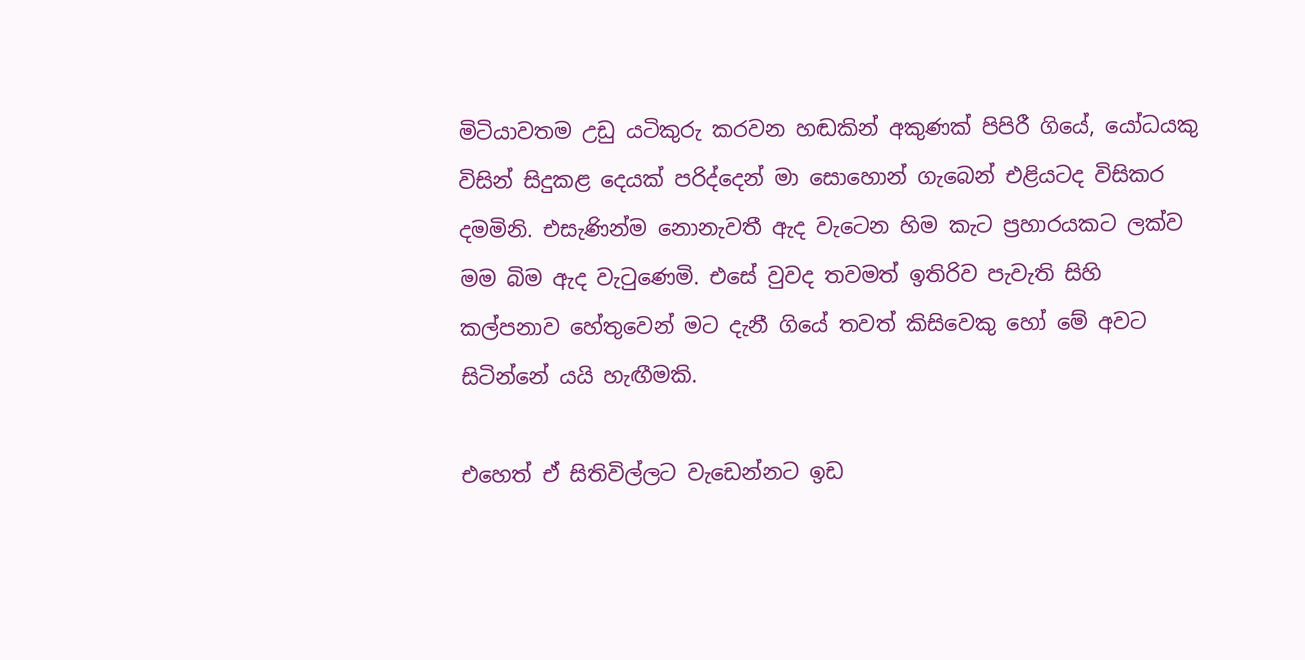මිටියාවතම උඩු යටිකුරු කරවන හඬකින් අකුණක් පිපිරී ගියේ, යෝධයකු විසින් සිදුකළ දෙයක් පරිද්දෙන් මා සොහොන් ගැබෙන් එළියටද විසිකර දමමිනි. එසැණින්ම නොනැවතී ඇද වැටෙන හිම කැට ප්‍රහාරයකට ලක්ව මම බිම ඇද වැටුණෙමි. එසේ වුවද තවමත් ඉතිරිව පැවැති සිහි කල්පනාව හේතුවෙන් මට දැනී ගියේ තවත් කිසිවෙකු හෝ මේ අවට සිටින්නේ යයි හැඟීමකි.

එහෙත් ඒ සිතිවිල්ලට වැඩෙන්නට ඉඩ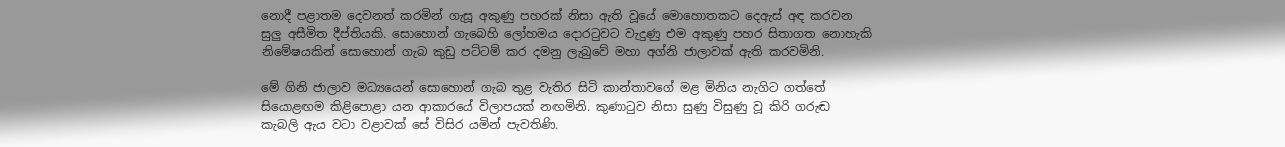නොදී පළාතම දෙවනත් කරමින් ගැසූ අකුණු පහරක් නිසා ඇති වූයේ මොහොතකට දෙඇස් අඳ කරවන සුලු අසීමිත දීප්තියකි. සොහොන් ගැබෙහි ලෝහමය දොරටුවට වැදුණු එම අකුණු පහර සිතාගත නොහැකි නිමේෂයකින් සොහොන් ගැබ කුඩු පට්ටම් කර දමනු ලැබුවේ මහා අග්නි ජාලාවක් ඇති කරවමිනි.

මේ ගිනි ජාලාව මධ්‍යයෙන් සොහොන් ගැබ තුළ වැතිර සිටි කාන්තාවගේ මළ මිනිය නැගිට ගත්තේ සියොළඟම කිළිපොළා යන ආකාරයේ විලාපයක් නඟමිනි. කුණාටුව නිසා සුණු විසුණු වූ කිරි ගරුඬ කැබලි ඇය වටා වළාවක් සේ විසිර යමින් පැවතිණි.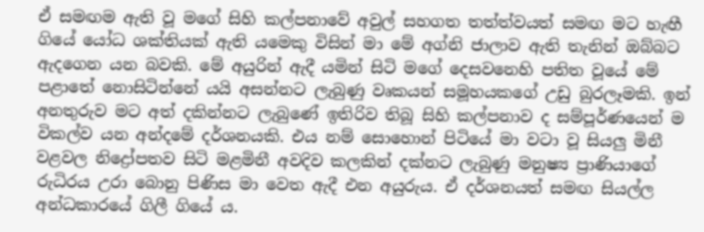ඒ සමඟම ඇති වූ මගේ සිහි කල්පනාවේ අවුල් සහගත තත්ත්වයත් සමඟ මට හැඟී ගියේ යෝධ ශක්තියක් ඇති යමෙකු විසින් මා මේ අග්නි ජාලාව ඇති තැනින් ඔබ්බට ඇදගෙන යන බවකි. මේ අයුරින් ඇදී යමින් සිටි මගේ දෙසවනෙහි පතිත වූයේ මේ පළාතේ නොසිටින්නේ යයි අසන්නට ලැබුණු වෘකයන් සමූහයකගේ උඩු බුරලෑමකි. ඉන් අනතුරුව මට අත් දකින්නට ලැබුණේ ඉතිරිව තිබූ සිහි කල්පනාව ද සම්පූර්ණයෙන් ම විකල්ව යන අන්දමේ දර්ශනයකි. එය නම් සොහොන් පිටියේ මා වටා වූ සියලු මිනී වළවල නිද්‍රෝපතව සිටි මළමිනී අවදිව කලකින් දක්නට ලැබුණු මනුෂ්‍ය ප්‍රාණියාගේ රුධිරය උරා බොනු පිණිස මා වෙත ඇදී එන අයුරුය. ඒ දර්ශනයත් සමඟ සියල්ල අන්ධකාරයේ ගිලී ගියේ ය.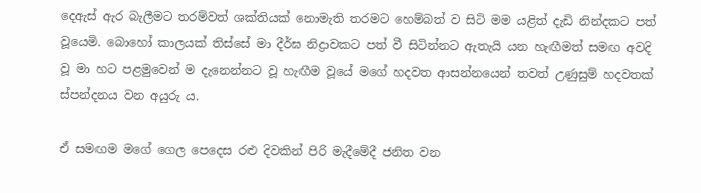දෙඇස් ඇර බැලීමට තරම්වත් ශක්තියක් නොමැති තරමට හෙම්බත් ව සිටි මම යළිත් දැඩි නින්දකට පත් වූයෙමි. බොහෝ කාලයක් තිස්සේ මා දීර්ඝ නිද්‍රාවකට පත් වී සිටින්නට ඇතැයි යන හැඟීමත් සමඟ අවදි වූ මා හට පළමුවෙන් ම දැනෙන්නට වූ හැඟීම වූයේ මගේ හදවත ආසන්නයෙන් තවත් උණුසුම් හදවතක් ස්පන්දනය වන අයුරු ය.

ඒ සමඟම මගේ ගෙල පෙදෙස රළු දිවකින් පිරි මැදීමේදී ජනිත වන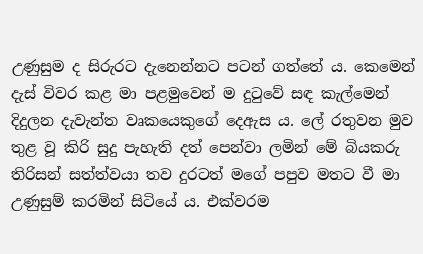උණුසුම ද සිරුරට දැනෙන්නට පටන් ගත්තේ ය. කෙමෙන් දැස් විවර කළ මා පළමුවෙන් ම දුටුවේ සඳ කැල්මෙන් දිදුලන දැවැන්ත වෘකයෙකුගේ දෙඇස ය. ලේ රතුවන මුව තුළ වූ කිරි සුදු පැහැති දත් පෙන්වා ලමින් මේ බියකරු තිරිසන් සත්ත්වයා තව දුරටත් මගේ පපුව මතට වී මා උණුසුම් කරමින් සිටියේ ය. එක්වරම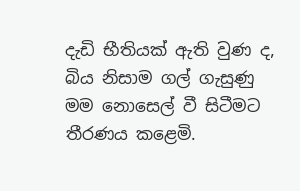දැඩි භීතියක් ඇති වුණ ද, බිය නිසාම ගල් ගැසුණු මම නොසෙල් වී සිටීමට තීරණය කළෙමි.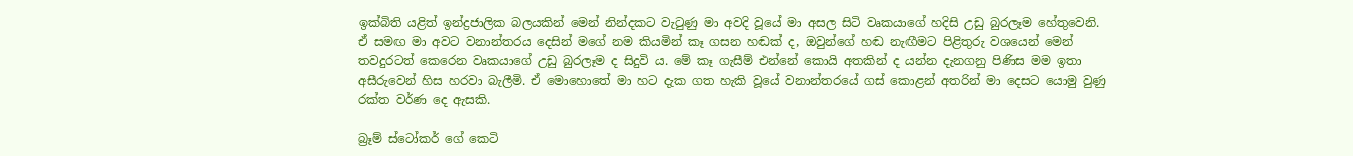ඉක්බිති යළිත් ඉන්ද්‍රජාලික බලයකින් මෙන් නින්දකට වැටුණු මා අවදි වූයේ මා අසල සිටි වෘකයාගේ හදිසි උඩු බුරලෑම හේතුවෙනි. ඒ සමඟ මා අවට වනාන්තරය දෙසින් මගේ නම කියමින් කෑ ගසන හඬක් ද, ඔවුන්ගේ හඬ නැඟීමට පිළිතුරු වශයෙන් මෙන් තවදුරටත් කෙරෙන වෘකයාගේ උඩු බුරලෑම ද සිදුවි ය. මේ කෑ ගැසීම් එන්නේ කොයි අතකින් ද යන්න දැනගනු පිණිස මම ඉතා අසීරුවෙන් හිස හරවා බැලීමි. ඒ මොහොතේ මා හට දැක ගත හැකි වූයේ වනාන්තරයේ ගස් කොළන් අතරින් මා දෙසට යොමු වුණු රක්ත වර්ණ දෙ ඇසකි.

බ්‍රෑම් ස්ටෝකර් ගේ කෙටි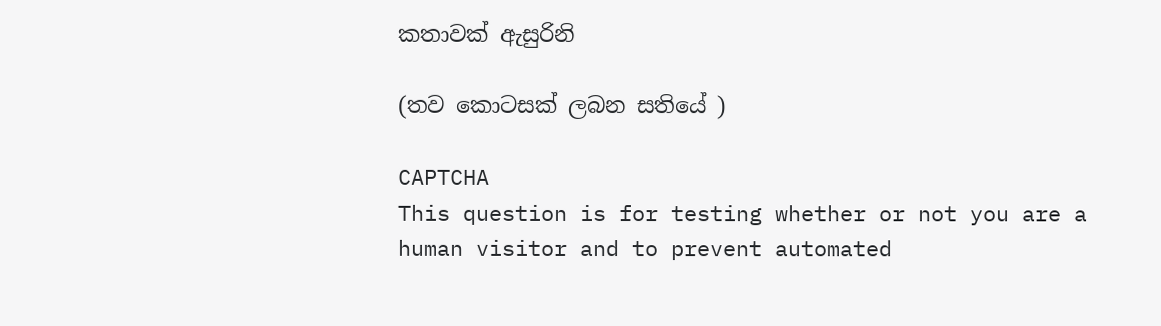කතාවක් ඇසුරිනි

(තව කොටසක් ලබන සතියේ )

CAPTCHA
This question is for testing whether or not you are a human visitor and to prevent automated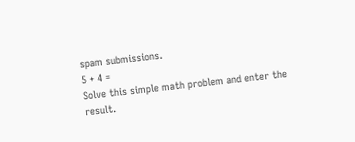spam submissions.
5 + 4 =
Solve this simple math problem and enter the result.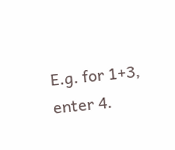E.g. for 1+3, enter 4.